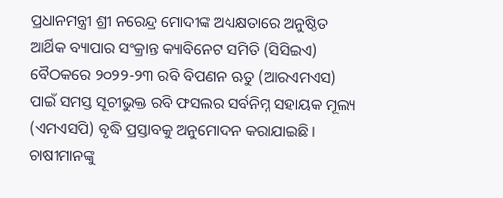ପ୍ରଧାନମନ୍ତ୍ରୀ ଶ୍ରୀ ନରେନ୍ଦ୍ର ମୋଦୀଙ୍କ ଅଧ୍ୟକ୍ଷତାରେ ଅନୁଷ୍ଠିତ ଆର୍ଥିକ ବ୍ୟାପାର ସଂକ୍ରାନ୍ତ କ୍ୟାବିନେଟ ସମିତି (ସିସିଇଏ) ବୈଠକରେ ୨୦୨୨-୨୩ ରବି ବିପଣନ ଋତୁ (ଆରଏମଏସ) ପାଇଁ ସମସ୍ତ ସୂଚୀଭୁକ୍ତ ରବି ଫସଲର ସର୍ବନିମ୍ନ ସହାୟକ ମୂଲ୍ୟ (ଏମଏସପି) ବୃଦ୍ଧି ପ୍ରସ୍ତାବକୁ ଅନୁମୋଦନ କରାଯାଇଛି।
ଚାଷୀମାନଙ୍କୁ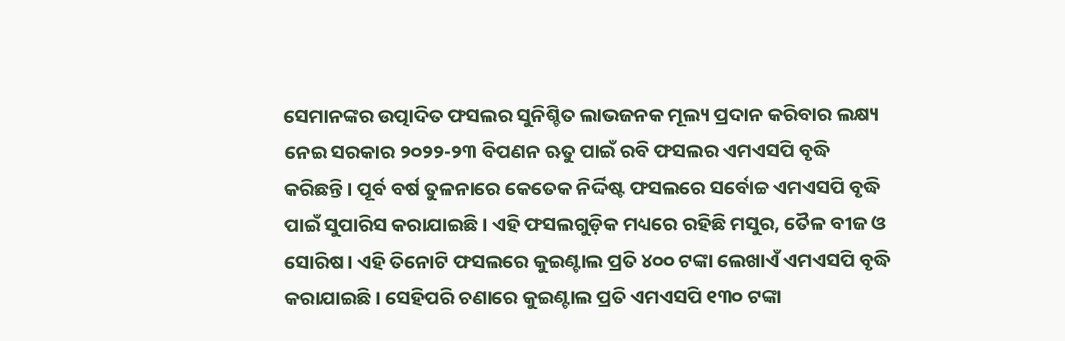ସେମାନଙ୍କର ଉତ୍ପାଦିତ ଫସଲର ସୁନିଶ୍ଚିତ ଲାଭଜନକ ମୂଲ୍ୟ ପ୍ରଦାନ କରିବାର ଲକ୍ଷ୍ୟ ନେଇ ସରକାର ୨୦୨୨-୨୩ ବିପଣନ ଋତୁ ପାଇଁ ରବି ଫସଲର ଏମଏସପି ବୃଦ୍ଧି କରିଛନ୍ତି। ପୂର୍ବ ବର୍ଷ ତୁଳନାରେ କେତେକ ନିର୍ଦ୍ଦିଷ୍ଟ ଫସଲରେ ସର୍ବୋଚ୍ଚ ଏମଏସପି ବୃଦ୍ଧି ପାଇଁ ସୁପାରିସ କରାଯାଇଛି। ଏହି ଫସଲଗୁଡ଼ିକ ମଧ୍ୟରେ ରହିଛି ମସୁର, ତୈଳ ବୀଜ ଓ ସୋରିଷ। ଏହି ତିନୋଟି ଫସଲରେ କୁଇଣ୍ଟାଲ ପ୍ରତି ୪୦୦ ଟଙ୍କା ଲେଖାଏଁ ଏମଏସପି ବୃଦ୍ଧି କରାଯାଇଛି। ସେହିପରି ଚଣାରେ କୁଇଣ୍ଟାଲ ପ୍ରତି ଏମଏସପି ୧୩୦ ଟଙ୍କା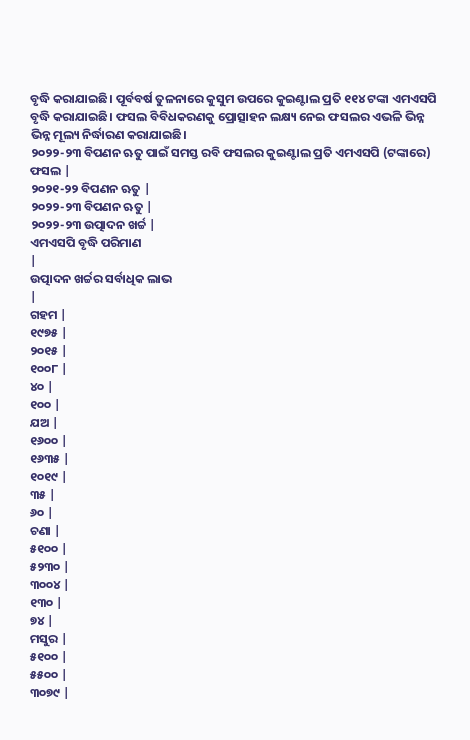ବୃଦ୍ଧି କରାଯାଇଛି। ପୂର୍ବବର୍ଷ ତୁଳନାରେ କୁସୁମ ଉପରେ କୁଇଣ୍ଟାଲ ପ୍ରତି ୧୧୪ ଟଙ୍କା ଏମଏସପି ବୃଦ୍ଧି କରାଯାଇଛି। ଫସଲ ବିବିଧକରଣକୁ ପ୍ରୋତ୍ସାହନ ଲକ୍ଷ୍ୟ ନେଇ ଫସଲର ଏଭଳି ଭିନ୍ନ ଭିନ୍ନ ମୂଲ୍ୟ ନିର୍ଦ୍ଧାରଣ କରାଯାଇଛି।
୨୦୨୨-୨୩ ବିପଣନ ଋତୁ ପାଇଁ ସମସ୍ତ ରବି ଫସଲର କୁଇଣ୍ଟାଲ ପ୍ରତି ଏମଏସପି (ଟଙ୍କାରେ)
ଫସଲ |
୨୦୨୧-୨୨ ବିପଣନ ଋତୁ |
୨୦୨୨-୨୩ ବିପଣନ ଋତୁ |
୨୦୨୨-୨୩ ଉତ୍ପାଦନ ଖର୍ଚ୍ଚ |
ଏମଏସପି ବୃଦ୍ଧି ପରିମାଣ
|
ଉତ୍ପାଦନ ଖର୍ଚ୍ଚର ସର୍ବାଧିକ ଲାଭ
|
ଗହମ |
୧୯୭୫ |
୨୦୧୫ |
୧୦୦୮ |
୪୦ |
୧୦୦ |
ଯଅ |
୧୬୦୦ |
୧୬୩୫ |
୧୦୧୯ |
୩୫ |
୬୦ |
ଚଣା |
୫୧୦୦ |
୫୨୩୦ |
୩୦୦୪ |
୧୩୦ |
୭୪ |
ମସୁର |
୫୧୦୦ |
୫୫୦୦ |
୩୦୭୯ |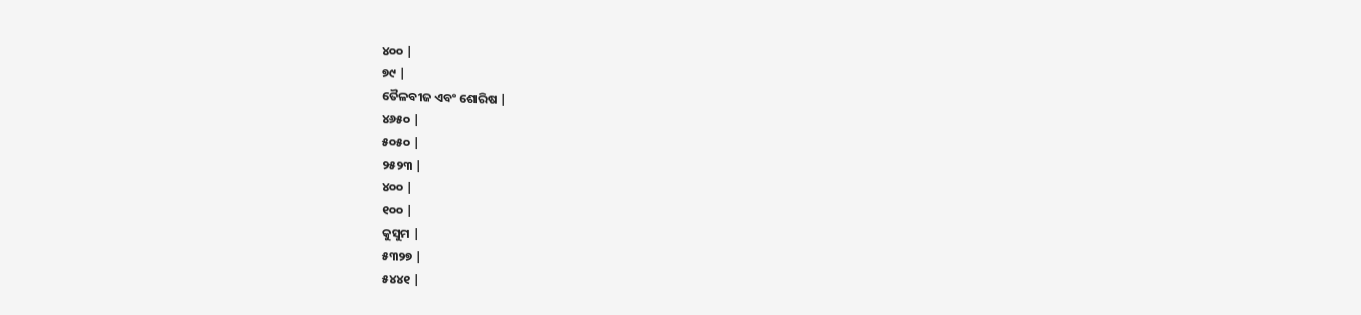୪୦୦ |
୭୯ |
ତୈଳବୀଜ ଏବଂ ଶୋରିଷ |
୪୬୫୦ |
୫୦୫୦ |
୨୫୨୩ |
୪୦୦ |
୧୦୦ |
କୁସୁମ |
୫୩୨୭ |
୫୪୪୧ |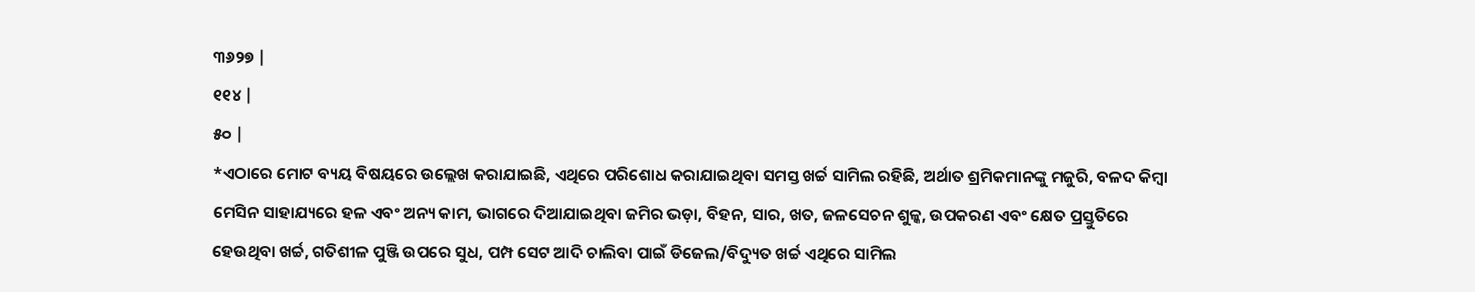୩୬୨୭ |
୧୧୪ |
୫୦ |
*ଏଠାରେ ମୋଟ ବ୍ୟୟ ବିଷୟରେ ଉଲ୍ଲେଖ କରାଯାଇଛି, ଏଥିରେ ପରିଶୋଧ କରାଯାଇଥିବା ସମସ୍ତ ଖର୍ଚ୍ଚ ସାମିଲ ରହିଛି, ଅର୍ଥାତ ଶ୍ରମିକମାନଙ୍କୁ ମଜୁରି, ବଳଦ କିମ୍ବା ମେସିନ ସାହାଯ୍ୟରେ ହଳ ଏବଂ ଅନ୍ୟ କାମ, ଭାଗରେ ଦିଆଯାଇଥିବା ଜମିର ଭଡ଼ା, ବିହନ, ସାର, ଖତ, ଜଳସେଚନ ଶୁଳ୍କ, ଉପକରଣ ଏବଂ କ୍ଷେତ ପ୍ରସ୍ତୁତିରେ ହେଉଥିବା ଖର୍ଚ୍ଚ, ଗତିଶୀଳ ପୁଞ୍ଜି ଉପରେ ସୁଧ, ପମ୍ପ ସେଟ ଆଦି ଚାଲିବା ପାଇଁ ଡିଜେଲ/ବିଦ୍ୟୁତ ଖର୍ଚ୍ଚ ଏଥିରେ ସାମିଲ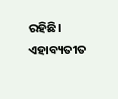ରହିଛି। ଏହାବ୍ୟତୀତ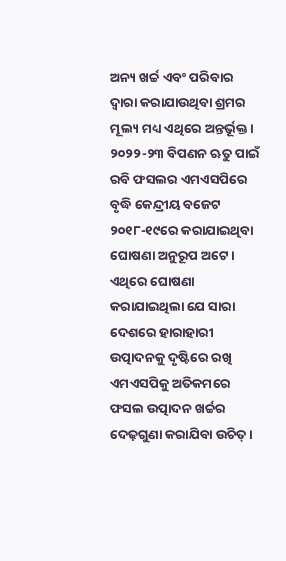ଅନ୍ୟ ଖର୍ଚ୍ଚ ଏବଂ ପରିବାର ଦ୍ବାରା କରାଯାଉଥିବା ଶ୍ରମର ମୂଲ୍ୟ ମଧ୍ୟ ଏଥିରେ ଅନ୍ତର୍ଭୂକ୍ତ।
୨୦୨୨-୨୩ ବିପଣନ ଋତୁ ପାଇଁ ରବି ଫସଲର ଏମଏସପିରେ ବୃଦ୍ଧି କେନ୍ଦ୍ରୀୟ ବଜେଟ ୨୦୧୮-୧୯ରେ କରାଯାଇଥିବା ଘୋଷଣା ଅନୁରୂପ ଅଟେ। ଏଥିରେ ଘୋଷଣା କରାଯାଇଥିଲା ଯେ ସାରା ଦେଶରେ ହାରାହାରୀ ଉତ୍ପାଦନକୁ ଦୃଷ୍ଟିରେ ରଖି ଏମଏସପିକୁ ଅତିକମରେ ଫସଲ ଉତ୍ପାଦନ ଖର୍ଚ୍ଚର ଦେଢ଼ଗୁଣା କରାଯିବା ଉଚିତ୍।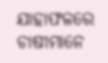ଯାହାଫଳରେ ଚାଷୀମାନେ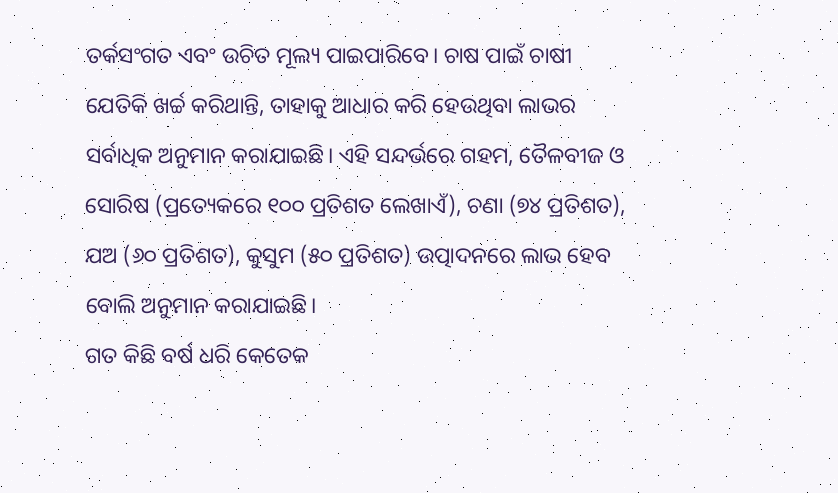ତର୍କସଂଗତ ଏବଂ ଉଚିତ ମୂଲ୍ୟ ପାଇପାରିବେ। ଚାଷ ପାଇଁ ଚାଷୀ ଯେତିକି ଖର୍ଚ୍ଚ କରିଥାନ୍ତି, ତାହାକୁ ଆଧାର କରି ହେଉଥିବା ଲାଭର ସର୍ବାଧିକ ଅନୁମାନ କରାଯାଇଛି। ଏହି ସନ୍ଦର୍ଭରେ ଗହମ, ତୈଳବୀଜ ଓ ସୋରିଷ (ପ୍ରତ୍ୟେକରେ ୧୦୦ ପ୍ରତିଶତ ଲେଖାଏଁ), ଚଣା (୭୪ ପ୍ରତିଶତ), ଯଅ (୬୦ ପ୍ରତିଶତ), କୁସୁମ (୫୦ ପ୍ରତିଶତ) ଉତ୍ପାଦନରେ ଲାଭ ହେବ ବୋଲି ଅନୁମାନ କରାଯାଇଛି।
ଗତ କିଛି ବର୍ଷ ଧରି କେତେକ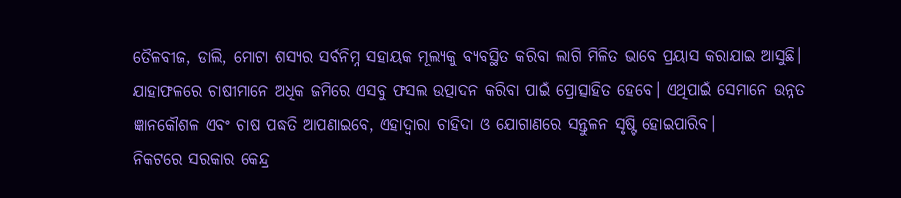ତୈଳବୀଜ, ଡାଲି, ମୋଟା ଶସ୍ୟର ସର୍ବନିମ୍ନ ସହାୟକ ମୂଲ୍ୟକୁ ବ୍ୟବସ୍ଥିତ କରିବା ଲାଗି ମିଳିତ ଭାବେ ପ୍ରୟାସ କରାଯାଇ ଆସୁଛି। ଯାହାଫଳରେ ଚାଷୀମାନେ ଅଧିକ ଜମିରେ ଏସବୁ ଫସଲ ଉତ୍ପାଦନ କରିବା ପାଇଁ ପ୍ରୋତ୍ସାହିତ ହେବେ। ଏଥିପାଇଁ ସେମାନେ ଉନ୍ନତ ଜ୍ଞାନକୌଶଳ ଏବଂ ଚାଷ ପଦ୍ଧତି ଆପଣାଇବେ, ଏହାଦ୍ବାରା ଚାହିଦା ଓ ଯୋଗାଣରେ ସନ୍ତୁଳନ ସୃଷ୍ଟି ହୋଇପାରିବ।
ନିକଟରେ ସରକାର କେନ୍ଦ୍ର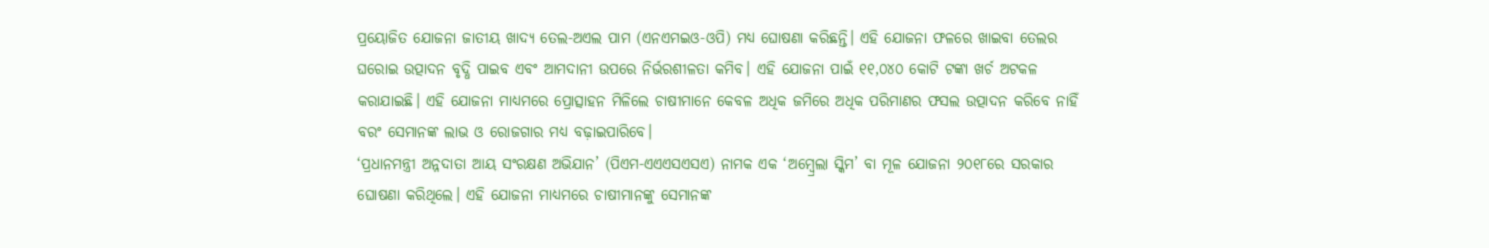ପ୍ରୟୋଜିତ ଯୋଜନା ଜାତୀୟ ଖାଦ୍ୟ ତେଲ-ଅଏଲ ପାମ (ଏନଏମଇଓ-ଓପି) ମଧ୍ୟ ଘୋଷଣା କରିଛନ୍ତି। ଏହି ଯୋଜନା ଫଳରେ ଖାଇବା ତେଲର ଘରୋଇ ଉତ୍ପାଦନ ବୃଦ୍ଧି ପାଇବ ଏବଂ ଆମଦାନୀ ଉପରେ ନିର୍ଭରଶୀଳତା କମିବ। ଏହି ଯୋଜନା ପାଇଁ ୧୧,୦୪୦ କୋଟି ଟଙ୍କା ଖର୍ଚ ଅଟକଳ କରାଯାଇଛି। ଏହି ଯୋଜନା ମାଧ୍ୟମରେ ପ୍ରୋତ୍ସାହନ ମିଳିଲେ ଚାଷୀମାନେ କେବଳ ଅଧିକ ଜମିରେ ଅଧିକ ପରିମାଣର ଫସଲ ଉତ୍ପାଦନ କରିବେ ନାହିଁ ବରଂ ସେମାନଙ୍କ ଲାଭ ଓ ରୋଜଗାର ମଧ୍ୟ ବଢ଼ାଇପାରିବେ।
‘ପ୍ରଧାନମନ୍ତ୍ରୀ ଅନ୍ନଦାତା ଆୟ ସଂରକ୍ଷଣ ଅଭିଯାନ’ (ପିଏମ-ଏଏଏସଏସଏ) ନାମକ ଏକ ‘ଅମ୍ବ୍ରେଲା ସ୍କିମ’ ବା ମୂଳ ଯୋଜନା ୨୦୧୮ରେ ସରକାର ଘୋଷଣା କରିଥିଲେ। ଏହି ଯୋଜନା ମାଧ୍ୟମରେ ଚାଷୀମାନଙ୍କୁ ସେମାନଙ୍କ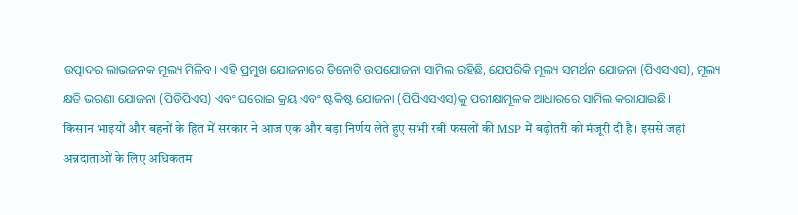ଉତ୍ପାଦର ଲାଭଜନକ ମୂଲ୍ୟ ମିଳିବ। ଏହି ପ୍ରମୁଖ ଯୋଜନାରେ ତିନୋଟି ଉପଯୋଜନା ସାମିଲ ରହିଛି, ଯେପରିକି ମୂଲ୍ୟ ସମର୍ଥନ ଯୋଜନା (ପିଏସଏସ), ମୂଲ୍ୟ କ୍ଷତି ଭରଣା ଯୋଜନା (ପିଡିପିଏସ) ଏବଂ ଘରୋଇ କ୍ରୟ ଏବଂ ଷ୍ଟକିଷ୍ଟ ଯୋଜନା (ପିପିଏସଏସ)କୁ ପରୀକ୍ଷାମୂଳକ ଆଧାରରେ ସାମିଲ କରାଯାଇଛି।
किसान भाइयों और बहनों के हित में सरकार ने आज एक और बड़ा निर्णय लेते हुए सभी रबी फसलों की MSP में बढ़ोतरी को मंजूरी दी है। इससे जहां अन्नदाताओं के लिए अधिकतम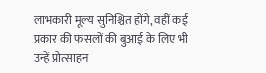लाभकारी मूल्य सुनिश्चित होंगे, वहीं कई प्रकार की फसलों की बुआई के लिए भी उन्हें प्रोत्साहन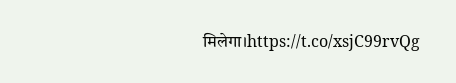मिलेगा।https://t.co/xsjC99rvQg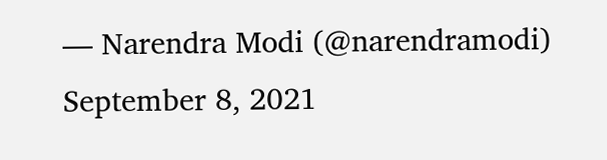— Narendra Modi (@narendramodi) September 8, 2021